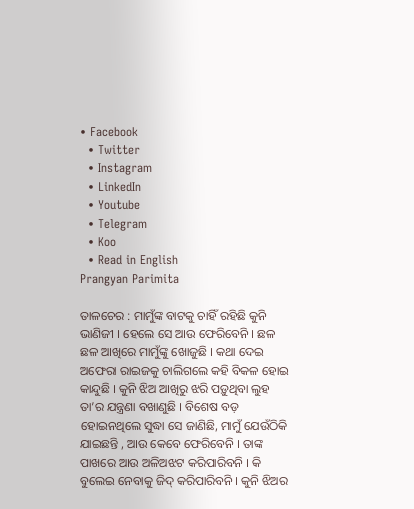• Facebook
  • Twitter
  • Instagram
  • LinkedIn
  • Youtube
  • Telegram
  • Koo
  • Read in English
Prangyan Parimita

ତାଳଚେର : ମାମୁଁଙ୍କ ବାଟକୁ ଚାହିଁ ରହିଛି କୁନି ଭାଣିଜୀ । ହେଲେ ସେ ଆଉ ଫେରିବେନି । ଛଳ ଛଳ ଆଖିରେ ମାମୁଁଙ୍କୁ ଖୋଜୁଛି । କଥା ଦେଇ ଅଫେରା ରାଇଜକୁ ଚାଲିଗଲେ କହି ବିକଳ ହୋଇ କାନ୍ଦୁଛି । କୁନି ଝିଅ ଆଖିରୁ ଝରି ପଡ଼ୁଥିବା ଲୁହ ତା’ର ଯନ୍ତ୍ରଣା ବଖାଣୁଛି । ବିଶେଷ ବଡ଼ ହୋଇନଥିଲେ ସୁଦ୍ଧା ସେ ଜାଣିଛି, ମାମୁଁ ଯେଉଁଠିକି ଯାଇଛନ୍ତି , ଆଉ କେବେ ଫେରିବେନି । ତାଙ୍କ ପାଖରେ ଆଉ ଅଳିଅଝଟ କରିପାରିବନି । କି ବୁଲେଇ ନେବାକୁ ଜିଦ୍ କରିପାରିବନି । କୁନି ଝିଅର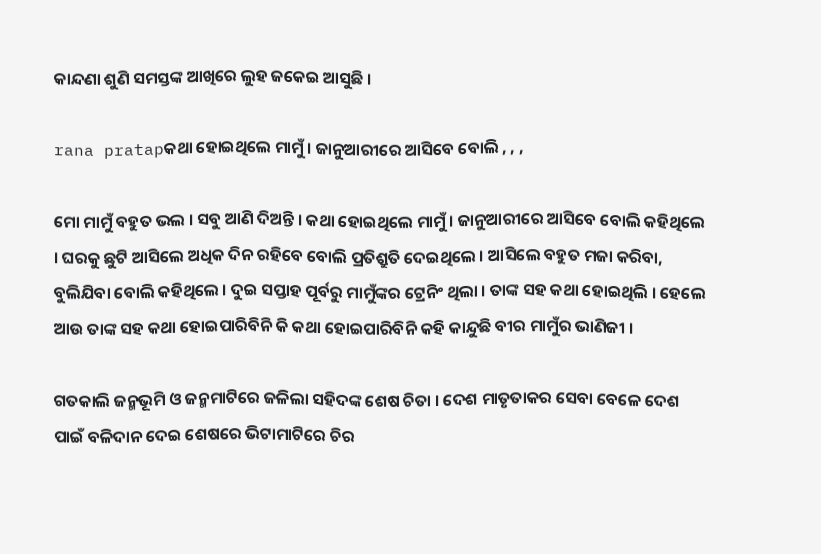କାନ୍ଦଣା ଶୁଣି ସମସ୍ତଙ୍କ ଆଖିରେ ଲୁହ ଜକେଇ ଆସୁଛି ।

rana pratapକଥା ହୋଇଥିଲେ ମାମୁଁ । ଜାନୁଆରୀରେ ଆସିବେ ବୋଲି , , ,

ମୋ ମାମୁଁ ବହୁତ ଭଲ । ସବୁ ଆଣି ଦିଅନ୍ତି । କଥା ହୋଇଥିଲେ ମାମୁଁ । ଜାନୁଆରୀରେ ଆସିବେ ବୋଲି କହିଥିଲେ । ଘରକୁ ଛୁଟି ଆସିଲେ ଅଧିକ ଦିନ ରହିବେ ବୋଲି ପ୍ରତିଶ୍ରୁତି ଦେଇଥିଲେ । ଆସିଲେ ବହୁତ ମଜା କରିବା, ବୁଲିଯିବା ବୋଲି କହିଥିଲେ । ଦୁଇ ସପ୍ତାହ ପୂର୍ବରୁ ମାମୁଁଙ୍କର ଟ୍ରେନିଂ ଥିଲା । ତାଙ୍କ ସହ କଥା ହୋଇଥିଲି । ହେଲେ ଆଉ ତାଙ୍କ ସହ କଥା ହୋଇପାରିବିନି କି କଥା ହୋଇପାରିବିନି କହି କାନ୍ଦୁଛି ବୀର ମାମୁଁର ଭାଣିଜୀ ।

ଗତକାଲି ଜନ୍ମଭୂମି ଓ ଜନ୍ମମାଟିରେ ଜଳିଲା ସହିଦଙ୍କ ଶେଷ ଚିତା । ଦେଶ ମାତୃତାକର ସେବା ବେଳେ ଦେଶ ପାଇଁ ବଳିଦାନ ଦେଇ ଶେଷରେ ଭିଟାମାଟିରେ ଚିର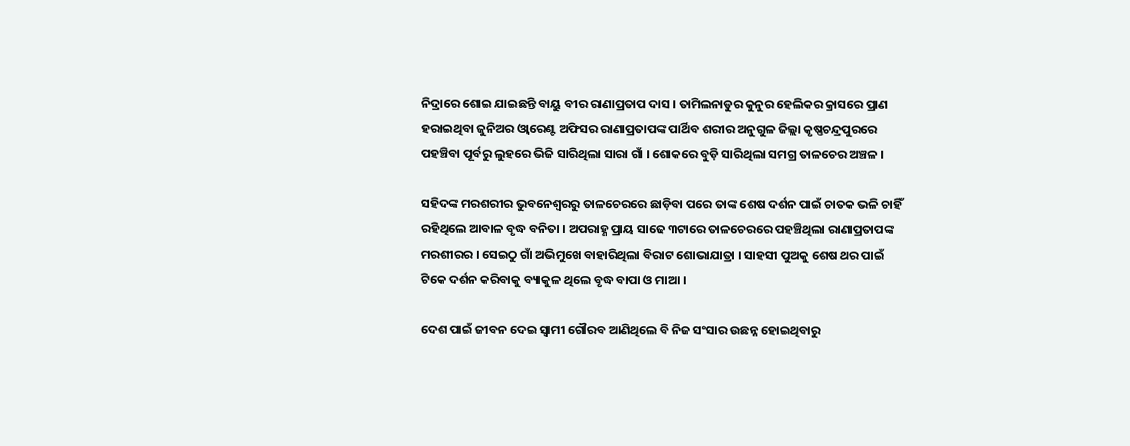ନିଦ୍ରାରେ ଶୋଇ ଯାଇଛନ୍ତି ବାୟୁ ବୀର ରାଣାପ୍ରତାପ ଦାସ । ତାମିଲନାଡୁର କୁନୁର ହେଲିକର କ୍ରାସରେ ପ୍ରାଣ ହରାଇଥିବା ଜୁନିଅର ଓ୍ୱାରେଣ୍ଟ ଅଫିସର ରାଣାପ୍ରତାପଙ୍କ ପାର୍ଥିବ ଶରୀର ଅନୁଗୁଳ ଜିଲ୍ଲା କୃଷ୍ଣଚନ୍ଦ୍ରପୁରରେ ପହଞ୍ଚିବା ପୂର୍ବରୁ ଲୁହରେ ଭିଜି ସାରିଥିଲା ସାରା ଗାଁ । ଶୋକରେ ବୁଡ଼ି ସାରିଥିଲା ସମଗ୍ର ତାଳଚେର ଅଞ୍ଚଳ ।

ସହିଦଙ୍କ ମରଶରୀର ଭୁବନେଶ୍ୱରରୁ ତାଳଚେରରେ ଛାଡ଼ିବା ପରେ ତାଙ୍କ ଶେଷ ଦର୍ଶନ ପାଇଁ ଚାତକ ଭଳି ଚାହିଁ ରହିଥିଲେ ଆବାଳ ବୃଦ୍ଧ ବନିତା । ଅପରାହ୍ଣ ପ୍ରାୟ ସାଢେ ୩ଟାରେ ତାଳଚେରରେ ପହଞ୍ଚିଥିଲା ରାଣାପ୍ରତାପଙ୍କ ମରଶୀରର । ସେଇଠୁ ଗାଁ ଅଭିମୁଖେ ବାହାରିଥିଲା ବିରାଟ ଶୋଭାଯାତ୍ରା । ସାହସୀ ପୁଅକୁ ଶେଷ ଥର ପାଇଁ ଟିକେ ଦର୍ଶନ କରିବାକୁ ବ୍ୟାକୁଳ ଥିଲେ ବୃଦ୍ଧ ବାପା ଓ ମାଆ ।

ଦେଶ ପାଇଁ ଜୀବନ ଦେଇ ସ୍ୱାମୀ ଗୌରବ ଆଣିଥିଲେ ବି ନିଜ ସଂସାର ଉଛନ୍ନ ହୋଇଥିବାରୁ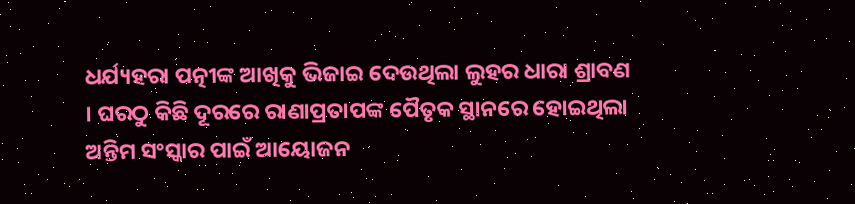ଧର୍ଯ୍ୟହରା ପତ୍ନୀଙ୍କ ଆଖିକୁ ଭିଜାଇ ଦେଉଥିଲା ଲୁହର ଧାରା ଶ୍ରାବଣ । ଘରଠୁ କିଛି ଦୂରରେ ରାଣାପ୍ରତାପଙ୍କ ପୈତୃକ ସ୍ଥାନରେ ହୋଇଥିଲା ଅନ୍ତିମ ସଂସ୍କାର ପାଇଁ ଆୟୋଜନ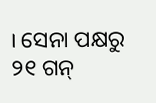। ସେନା ପକ୍ଷରୁ ୨୧ ଗନ୍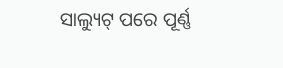ସାଲ୍ୟୁଟ୍ ପରେ ପୂର୍ଣ୍ଣ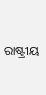ରାଷ୍ଟ୍ରୀୟ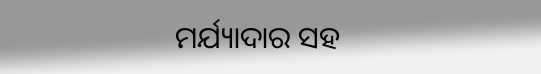ମର୍ଯ୍ୟାଦାର ସହ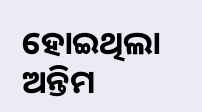ହୋଇଥିଲା ଅନ୍ତିମ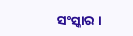ସଂସ୍କାର ।